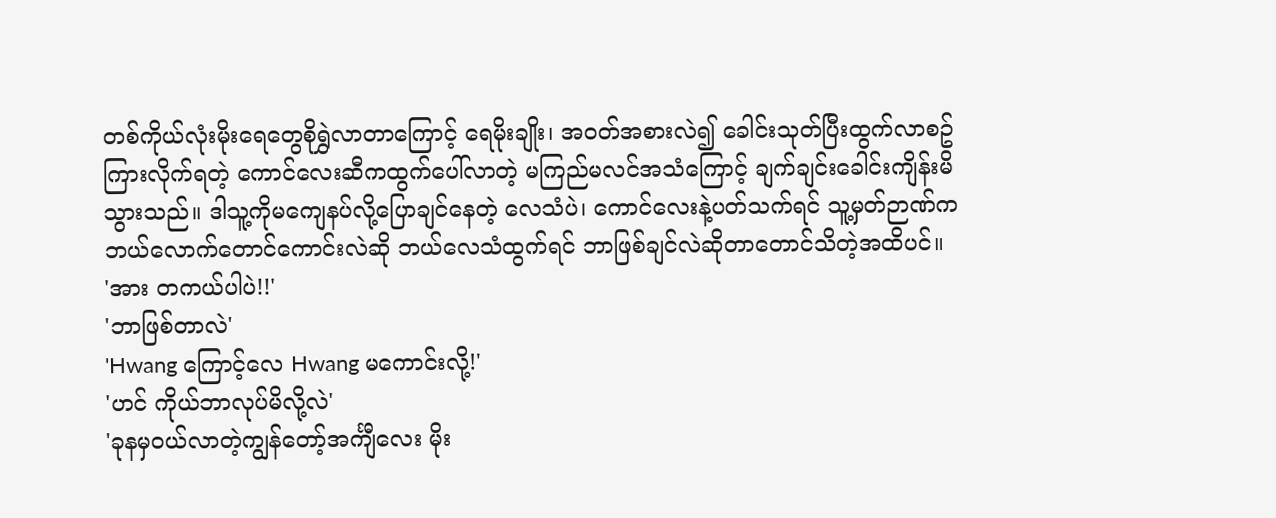တစ်ကိုယ်လုံးမိုးရေတွေစိုရွှဲလာတာကြောင့် ရေမိုးချိုး၊ အ၀တ်အစားလဲ၍ ခေါင်းသုတ်ပြီးထွက်လာစဥ် ကြားလိုက်ရတဲ့ ကောင်လေးဆီကထွက်ပေါ်လာတဲ့ မကြည်မလင်အသံကြောင့် ချက်ချင်းခေါင်းကျိန်းမိသွားသည်။ ဒါသူ့ကိုမကျေနပ်လို့ပြောချင်နေတဲ့ လေသံပဲ၊ ကောင်လေးနဲ့ပတ်သက်ရင် သူ့မှတ်ဉာဏ်က ဘယ်လောက်တောင်ကောင်းလဲဆို ဘယ်လေသံထွက်ရင် ဘာဖြစ်ချင်လဲဆိုတာတောင်သိတဲ့အထိပင်။
'အား တကယ်ပါပဲ!!'
'ဘာဖြစ်တာလဲ'
'Hwang ကြောင့်လေ Hwang မကောင်းလို့!'
'ဟင် ကိုယ်ဘာလုပ်မိလို့လဲ'
'ခုနမှ၀ယ်လာတဲ့ကျွန်တော့်အင်္ကျီလေး မိုး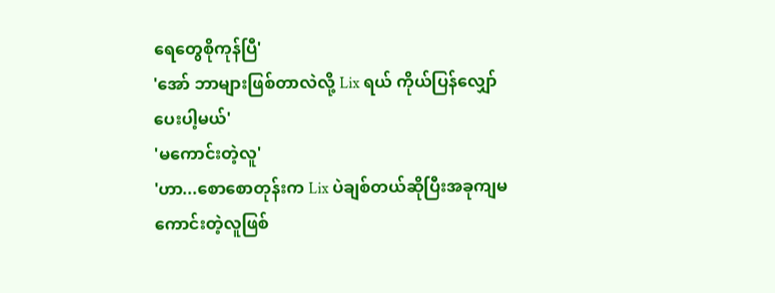ရေတွေစိုကုန်ပြီ'
'အော် ဘာများဖြစ်တာလဲလို့ Lix ရယ် ကိုယ်ပြန်လျှော်ပေးပါ့မယ်'
'မကောင်းတဲ့လူ'
'ဟာ...စောစောတုန်းက Lix ပဲချစ်တယ်ဆိုပြီးအခုကျမကောင်းတဲ့လူဖြစ်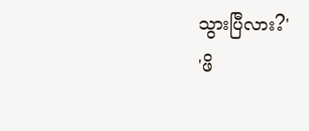သွားပြီလား?'
'ဖိ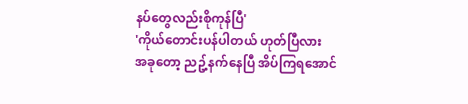နပ်တွေလည်းစိုကုန်ပြီ'
'ကိုယ်တောင်းပန်ပါတယ် ဟုတ်ပြီလား
အခုတော့ ညဥ့်နက်နေပြီ အိပ်ကြရအောင်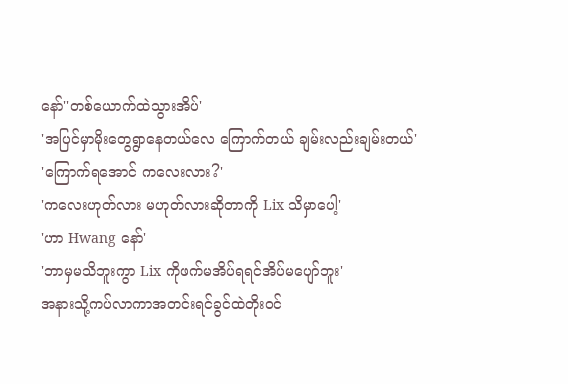နော်''တစ်ယောက်ထဲသွားအိပ်'
'အပြင်မှာမိုးတွေရွာနေတယ်လေ ကြောက်တယ် ချမ်းလည်းချမ်းတယ်'
'ကြောက်ရအောင် ကလေးလား?'
'ကလေးဟုတ်လား မဟုတ်လားဆိုတာကို Lix သိမှာပေါ့'
'ဟာ Hwang နော်'
'ဘာမှမသိဘူးကွာ Lix ကိုဖက်မအိပ်ရရင်အိပ်မပျော်ဘူး'
အနားသို့ကပ်လာကာအတင်းရင်ခွင်ထဲတိုး၀င်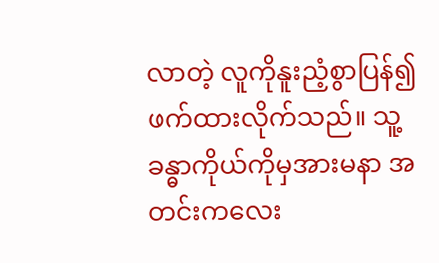လာတဲ့ လူကိုနူးညံ့စွာပြန်၍ဖက်ထားလိုက်သည်။ သူ့ခန္ဓာကိုယ်ကိုမှအားမနာ အတင်းကလေး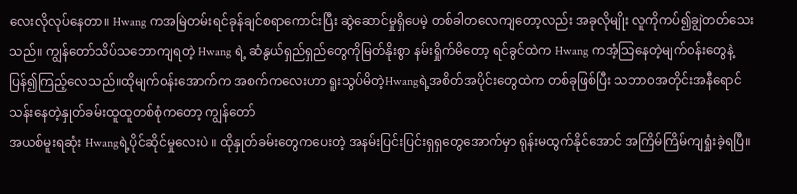လေးလိုလုပ်နေတာ။ Hwang ကအမြဲတမ်းရင်ခုန်ချင်စရာကောင်းပြီး ဆွဲဆောင်မှုရှိပေမဲ့ တစ်ခါတလေကျတော့လည်း အခုလိုမျိုး လူကိုကပ်၍ချွဲတတ်သေးသည်။ ကျွန်တော်သိပ်သဘောကျရတဲ့ Hwang ရဲ့ ဆံနွယ်ရှည်ရှည်တွေကိုမြတ်နိုးစွာ နမ်းရှိုက်မိတော့ ရင်ခွင်ထဲက Hwang ကအံ့သြနေတဲ့မျက်၀န်းတွေနဲ့ပြန်၍ကြည့်လေသည်။ထိုမျက်၀န်းအောက်က အစက်ကလေးဟာ ရူးသွပ်မိတဲ့Hwangရဲ့အစိတ်အပိုင်းတွေထဲက တစ်ခုဖြစ်ပြီး သဘာ၀အတိုင်းအနီရောင်သန်းနေတဲ့နှုတ်ခမ်းထူထူတစ်စုံကတော့ ကျွန်တော်
အယစ်မူးရဆုံး Hwangရဲ့ပိုင်ဆိုင်မှုလေးပဲ ။ ထိုနှုတ်ခမ်းတွေကပေးတဲ့ အနမ်းပြင်းပြင်းရှရှတွေအောက်မှာ ရုန်းမထွက်နိုင်အောင် အကြိမ်ကြိမ်ကျရှုံးခဲ့ရပြီ။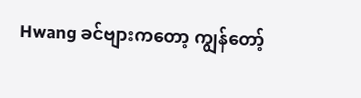Hwang ခင်ဗျားကတော့ ကျွန်တော့်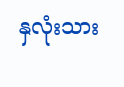နှလုံးသား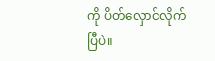ကို ပိတ်လှောင်လိုက်ပြီပဲ။